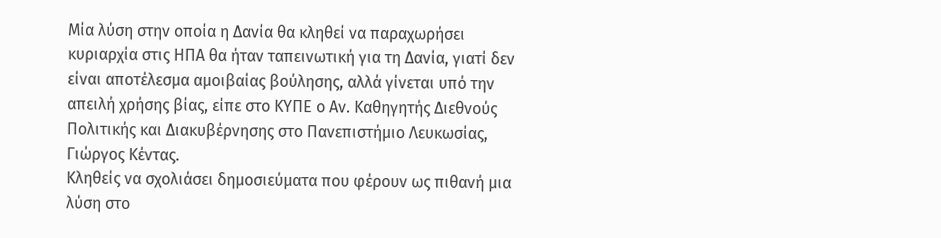Μία λύση στην οποία η Δανία θα κληθεί να παραχωρήσει κυριαρχία στις ΗΠΑ θα ήταν ταπεινωτική για τη Δανία, γιατί δεν είναι αποτέλεσμα αμοιβαίας βούλησης, αλλά γίνεται υπό την απειλή χρήσης βίας, είπε στο ΚΥΠΕ ο Αν. Καθηγητής Διεθνούς Πολιτικής και Διακυβέρνησης στο Πανεπιστήμιο Λευκωσίας, Γιώργος Κέντας.
Κληθείς να σχολιάσει δημοσιεύματα που φέρουν ως πιθανή μια λύση στο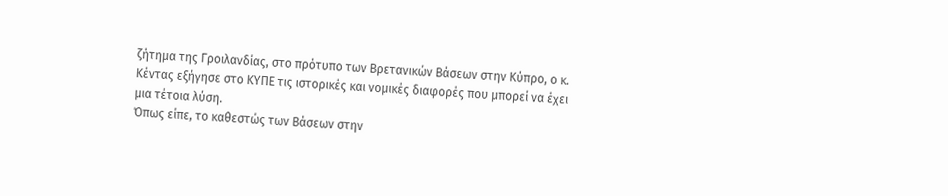ζήτημα της Γροιλανδίας, στο πρότυπο των Βρετανικών Βάσεων στην Κύπρο, ο κ. Κέντας εξήγησε στο ΚΥΠΕ τις ιστορικές και νομικές διαφορές που μπορεί να έχει μια τέτοια λύση.
Όπως είπε, το καθεστώς των Βάσεων στην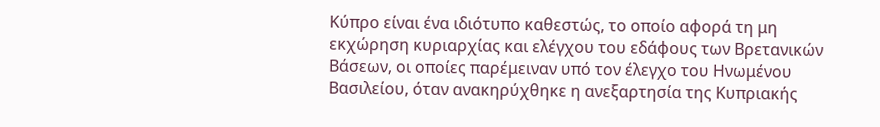Κύπρο είναι ένα ιδιότυπο καθεστώς, το οποίο αφορά τη μη εκχώρηση κυριαρχίας και ελέγχου του εδάφους των Βρετανικών Βάσεων, οι οποίες παρέμειναν υπό τον έλεγχο του Ηνωμένου Βασιλείου, όταν ανακηρύχθηκε η ανεξαρτησία της Κυπριακής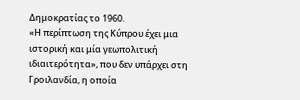Δημοκρατίας το 1960.
«Η περίπτωση της Κύπρου έχει μια ιστορική και μία γεωπολιτική ιδιαιτερότητα», που δεν υπάρχει στη Γροιλανδία, η οποία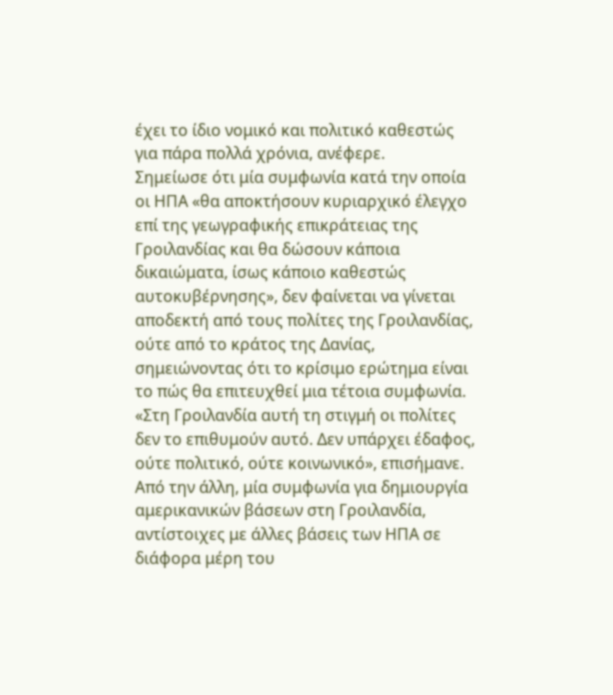έχει το ίδιο νομικό και πολιτικό καθεστώς για πάρα πολλά χρόνια, ανέφερε.
Σημείωσε ότι μία συμφωνία κατά την οποία οι ΗΠΑ «θα αποκτήσουν κυριαρχικό έλεγχο επί της γεωγραφικής επικράτειας της Γροιλανδίας και θα δώσουν κάποια δικαιώματα, ίσως κάποιο καθεστώς αυτοκυβέρνησης», δεν φαίνεται να γίνεται αποδεκτή από τους πολίτες της Γροιλανδίας, ούτε από το κράτος της Δανίας, σημειώνοντας ότι το κρίσιμο ερώτημα είναι το πώς θα επιτευχθεί μια τέτοια συμφωνία. «Στη Γροιλανδία αυτή τη στιγμή οι πολίτες δεν το επιθυμούν αυτό. Δεν υπάρχει έδαφος, ούτε πολιτικό, ούτε κοινωνικό», επισήμανε.
Από την άλλη, μία συμφωνία για δημιουργία αμερικανικών βάσεων στη Γροιλανδία, αντίστοιχες με άλλες βάσεις των ΗΠΑ σε διάφορα μέρη του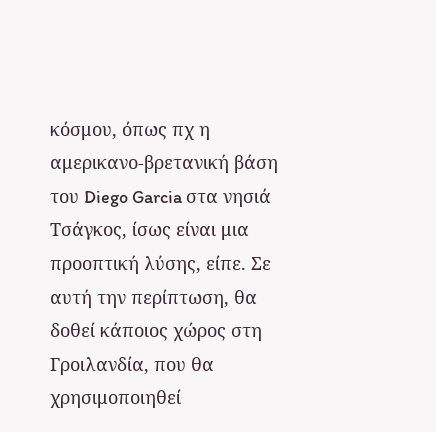κόσμου, όπως πχ η αμερικανο-βρετανική βάση του Diego Garcia στα νησιά Τσάγκος, ίσως είναι μια προοπτική λύσης, είπε. Σε αυτή την περίπτωση, θα δοθεί κάποιος χώρος στη Γροιλανδία, που θα χρησιμοποιηθεί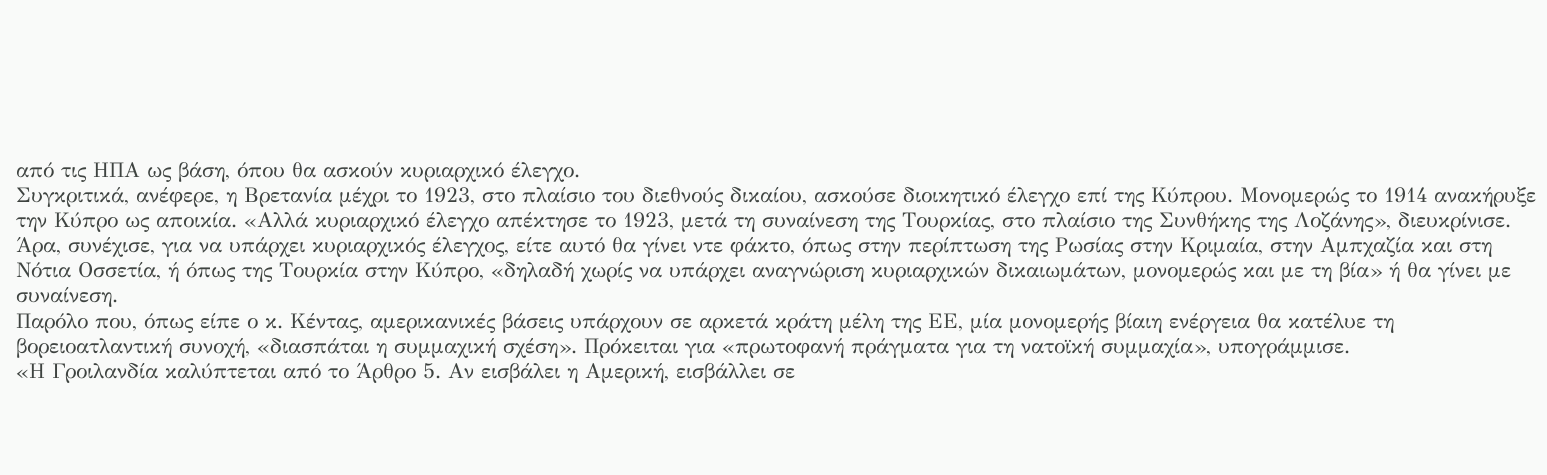από τις ΗΠΑ ως βάση, όπου θα ασκούν κυριαρχικό έλεγχο.
Συγκριτικά, ανέφερε, η Βρετανία μέχρι το 1923, στο πλαίσιο του διεθνούς δικαίου, ασκούσε διοικητικό έλεγχο επί της Κύπρου. Μονομερώς το 1914 ανακήρυξε την Κύπρο ως αποικία. «Αλλά κυριαρχικό έλεγχο απέκτησε το 1923, μετά τη συναίνεση της Τουρκίας, στο πλαίσιο της Συνθήκης της Λοζάνης», διευκρίνισε.
Άρα, συνέχισε, για να υπάρχει κυριαρχικός έλεγχος, είτε αυτό θα γίνει ντε φάκτο, όπως στην περίπτωση της Ρωσίας στην Κριμαία, στην Αμπχαζία και στη Νότια Οσσετία, ή όπως της Τουρκία στην Κύπρο, «δηλαδή χωρίς να υπάρχει αναγνώριση κυριαρχικών δικαιωμάτων, μονομερώς και με τη βία» ή θα γίνει με συναίνεση.
Παρόλο που, όπως είπε ο κ. Κέντας, αμερικανικές βάσεις υπάρχουν σε αρκετά κράτη μέλη της ΕΕ, μία μονομερής βίαιη ενέργεια θα κατέλυε τη βορειοατλαντική συνοχή, «διασπάται η συμμαχική σχέση». Πρόκειται για «πρωτοφανή πράγματα για τη νατοϊκή συμμαχία», υπογράμμισε.
«Η Γροιλανδία καλύπτεται από το Άρθρο 5. Αν εισβάλει η Αμερική, εισβάλλει σε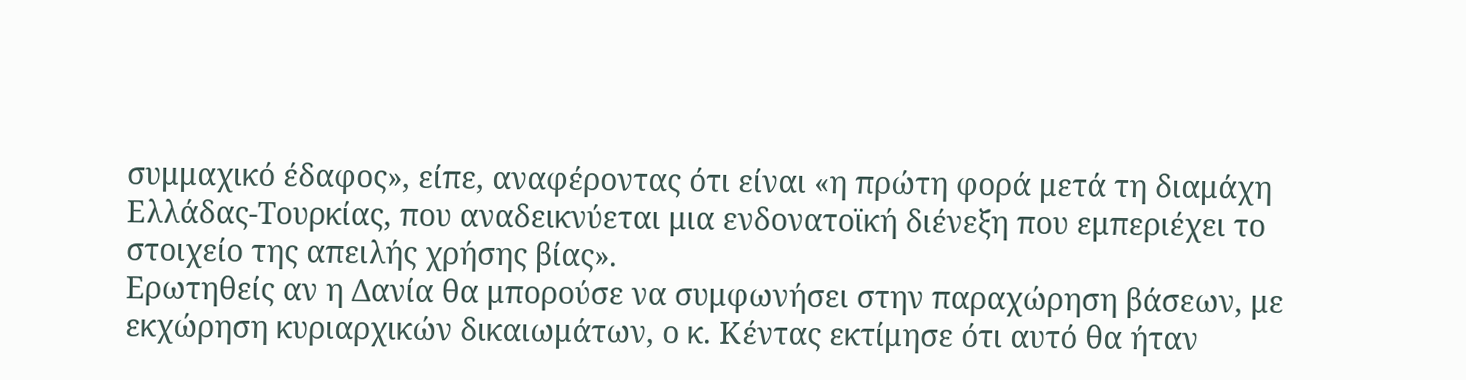συμμαχικό έδαφος», είπε, αναφέροντας ότι είναι «η πρώτη φορά μετά τη διαμάχη Ελλάδας-Τουρκίας, που αναδεικνύεται μια ενδονατοϊκή διένεξη που εμπεριέχει το στοιχείο της απειλής χρήσης βίας».
Ερωτηθείς αν η Δανία θα μπορούσε να συμφωνήσει στην παραχώρηση βάσεων, με εκχώρηση κυριαρχικών δικαιωμάτων, ο κ. Κέντας εκτίμησε ότι αυτό θα ήταν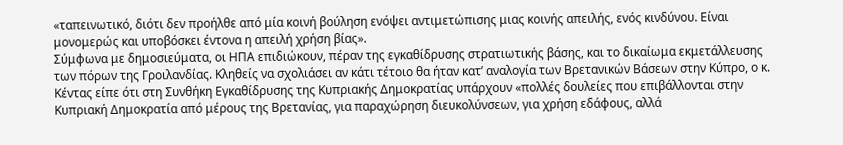«ταπεινωτικό, διότι δεν προήλθε από μία κοινή βούληση ενόψει αντιμετώπισης μιας κοινής απειλής, ενός κινδύνου. Είναι μονομερώς και υποβόσκει έντονα η απειλή χρήση βίας».
Σύμφωνα με δημοσιεύματα, οι ΗΠΑ επιδιώκουν, πέραν της εγκαθίδρυσης στρατιωτικής βάσης, και το δικαίωμα εκμετάλλευσης των πόρων της Γροιλανδίας. Κληθείς να σχολιάσει αν κάτι τέτοιο θα ήταν κατ’ αναλογία των Βρετανικών Βάσεων στην Κύπρο, ο κ. Κέντας είπε ότι στη Συνθήκη Εγκαθίδρυσης της Κυπριακής Δημοκρατίας υπάρχουν «πολλές δουλείες που επιβάλλονται στην Κυπριακή Δημοκρατία από μέρους της Βρετανίας, για παραχώρηση διευκολύνσεων, για χρήση εδάφους, αλλά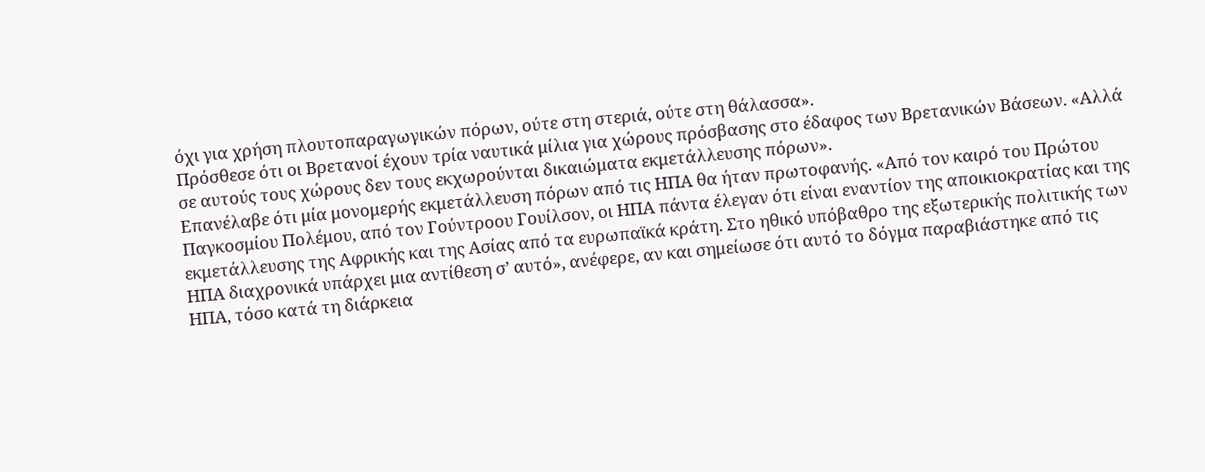όχι για χρήση πλουτοπαραγωγικών πόρων, ούτε στη στεριά, ούτε στη θάλασσα».
Πρόσθεσε ότι οι Βρετανοί έχουν τρία ναυτικά μίλια για χώρους πρόσβασης στο έδαφος των Βρετανικών Βάσεων. «Αλλά σε αυτούς τους χώρους δεν τους εκχωρούνται δικαιώματα εκμετάλλευσης πόρων».
Επανέλαβε ότι μία μονομερής εκμετάλλευση πόρων από τις ΗΠΑ θα ήταν πρωτοφανής. «Από τον καιρό του Πρώτου Παγκοσμίου Πολέμου, από τον Γούντροου Γουίλσον, οι ΗΠΑ πάντα έλεγαν ότι είναι εναντίον της αποικιοκρατίας και της εκμετάλλευσης της Αφρικής και της Ασίας από τα ευρωπαϊκά κράτη. Στο ηθικό υπόβαθρο της εξωτερικής πολιτικής των ΗΠΑ διαχρονικά υπάρχει μια αντίθεση σ’ αυτό», ανέφερε, αν και σημείωσε ότι αυτό το δόγμα παραβιάστηκε από τις ΗΠΑ, τόσο κατά τη διάρκεια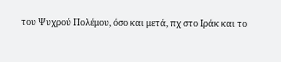του Ψυχρού Πολέμου, όσο και μετά, πχ στο Ιράκ και το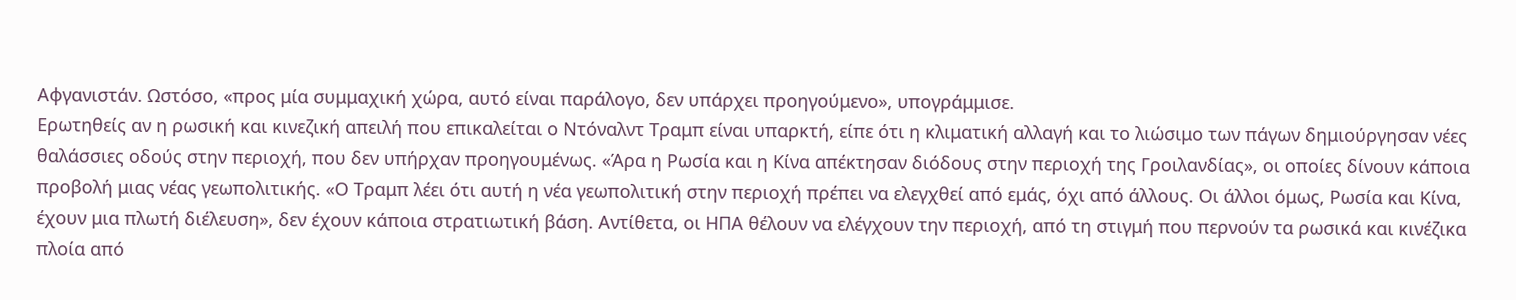Αφγανιστάν. Ωστόσο, «προς μία συμμαχική χώρα, αυτό είναι παράλογο, δεν υπάρχει προηγούμενο», υπογράμμισε.
Ερωτηθείς αν η ρωσική και κινεζική απειλή που επικαλείται ο Ντόναλντ Τραμπ είναι υπαρκτή, είπε ότι η κλιματική αλλαγή και το λιώσιμο των πάγων δημιούργησαν νέες θαλάσσιες οδούς στην περιοχή, που δεν υπήρχαν προηγουμένως. «Άρα η Ρωσία και η Κίνα απέκτησαν διόδους στην περιοχή της Γροιλανδίας», οι οποίες δίνουν κάποια προβολή μιας νέας γεωπολιτικής. «Ο Τραμπ λέει ότι αυτή η νέα γεωπολιτική στην περιοχή πρέπει να ελεγχθεί από εμάς, όχι από άλλους. Οι άλλοι όμως, Ρωσία και Κίνα, έχουν μια πλωτή διέλευση», δεν έχουν κάποια στρατιωτική βάση. Αντίθετα, οι ΗΠΑ θέλουν να ελέγχουν την περιοχή, από τη στιγμή που περνούν τα ρωσικά και κινέζικα πλοία από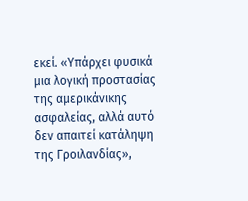εκεί. «Υπάρχει φυσικά μια λογική προστασίας της αμερικάνικης ασφαλείας, αλλά αυτό δεν απαιτεί κατάληψη της Γροιλανδίας»,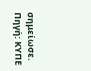σημείωσε.
Πηγή: ΚΥΠΕ